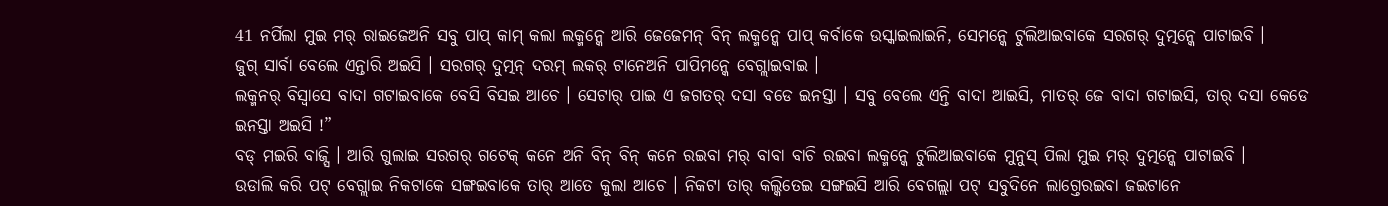41 ନର୍ପିଲା ମୁଇ ମର୍ ରାଇଜେଅନି ସବୁ ପାପ୍ କାମ୍ କଲା ଲକ୍ମନ୍କେ ଆରି ଜେଜେମନ୍ ବିନ୍ ଲକ୍ମନ୍କେ ପାପ୍ କର୍ବାକେ ଉସ୍କାଇଲାଇନି, ସେମନ୍କେ ଟୁଲିଆଇବାକେ ସରଗର୍ ଦୁତ୍ମନ୍କେ ପାଟାଇବି ।
ଜୁଗ୍ ସାର୍ବା ବେଲେ ଏନ୍ତାରି ଅଇସି । ସରଗର୍ ଦୁତ୍ମନ୍ ଦରମ୍ ଲକର୍ ଟାନେଅନି ପାପିମନ୍କେ ବେଗ୍ଲାଇବାଇ ।
ଲକ୍ମନର୍ ବିସ୍ବାସେ ବାଦା ଗଟାଇବାକେ ବେସି ବିସଇ ଆଚେ । ସେଟାର୍ ପାଇ ଏ ଜଗତର୍ ଦସା ବଡେ ଇନସ୍ତା । ସବୁ ବେଲେ ଏନ୍ତି ବାଦା ଆଇସି, ମାତର୍ ଜେ ବାଦା ଗଟାଇସି, ତାର୍ ଦସା କେଡେ ଇନସ୍ତା ଅଇସି !”
ବଡ୍ ମଇରି ବାଜ୍ସି । ଆରି ଗୁଲାଇ ସରଗର୍ ଗଟେକ୍ କନେ ଅନି ବିନ୍ ବିନ୍ କନେ ରଇବା ମର୍ ବାବା ବାଚି ରଇବା ଲକ୍ମନ୍କେ ଟୁଲିଆଇବାକେ ମୁନୁସ୍ ପିଲା ମୁଇ ମର୍ ଦୁତ୍ମନ୍କେ ପାଟାଇବି ।
ଉଡାଲି କରି ପଟ୍ ବେଗ୍ଲାଇ ନିକଟାକେ ସଙ୍ଗଇବାକେ ତାର୍ ଆତେ କୁଲା ଆଚେ । ନିକଟା ତାର୍ କଲ୍କିତେଇ ସଙ୍ଗଇସି ଆରି ବେଗଲ୍ଲା ପଟ୍ ସବୁଦିନେ ଲାଗ୍ତେରଇବା ଜଇଟାନେ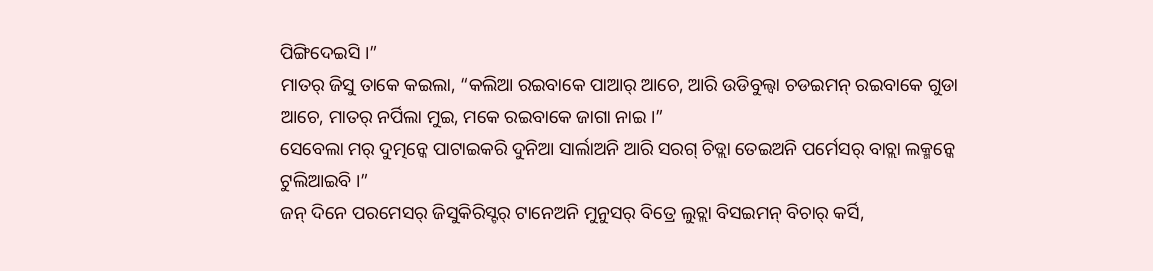ପିଙ୍ଗିଦେଇସି ।”
ମାତର୍ ଜିସୁ ତାକେ କଇଲା, “କଲିଆ ରଇବାକେ ପାଆର୍ ଆଚେ, ଆରି ଉଡିବୁଲ୍ବା ଚଡଇମନ୍ ରଇବାକେ ଗୁଡା ଆଚେ, ମାତର୍ ନର୍ପିଲା ମୁଇ, ମକେ ରଇବାକେ ଜାଗା ନାଇ ।”
ସେବେଲା ମର୍ ଦୁତ୍ମନ୍କେ ପାଟାଇକରି ଦୁନିଆ ସାର୍ଲାଅନି ଆରି ସରଗ୍ ଚିଡ୍ଲା ତେଇଅନି ପର୍ମେସର୍ ବାଚ୍ଲା ଲକ୍ମନ୍କେ ଟୁଲିଆଇବି ।”
ଜନ୍ ଦିନେ ପରମେସର୍ ଜିସୁକିରିସ୍ଟର୍ ଟାନେଅନି ମୁନୁସର୍ ବିତ୍ରେ ଲୁଚ୍ଲା ବିସଇମନ୍ ବିଚାର୍ କର୍ସି,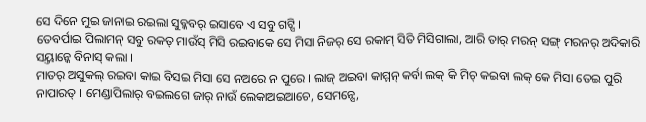ସେ ଦିନେ ମୁଇ ଜାନାଇ ରଇଲା ସୁବ୍କବର୍ ଇସାବେ ଏ ସବୁ ଗଟ୍ସି ।
ତେବର୍ପାଇ ପିଲାମନ୍ ସବୁ ରକତ୍ ମାଉଁସ୍ ମିସି ରଇବାକେ ସେ ମିସା ନିଜର୍ ସେ ରକାମ୍ ସିତି ମିସିଗାଲା, ଆରି ତାର୍ ମରନ୍ ସଙ୍ଗ୍ ମରନର୍ ଅଦିକାରି ସୟ୍ତାନ୍କେ ବିନାସ୍ କଲା ।
ମାତର୍ ଅସୁକଲ୍ ରଇବା କାଇ ବିସଇ ମିସା ସେ ନଅରେ ନ ପୁରେ । ଲାଜ୍ ଅଇବା କାମ୍ମନ୍ କର୍ବା ଲକ୍ କି ମିଚ୍ କଇବା ଲକ୍ କେ ମିସା ତେଇ ପୁରି ନାପାରତ୍ । ମେଣ୍ଡାପିଲାର୍ ବଇଲଗେ ଜାର୍ ନାଉଁ ଲେକାଅଇଆଚେ, ସେମନ୍ସେ,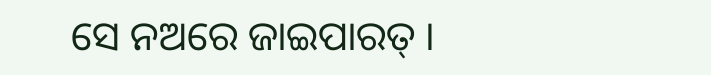ସେ ନଅରେ ଜାଇପାରତ୍ ।